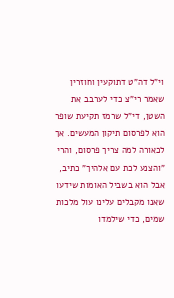וי"ל דה"ט דתוקעין וחוזרין שאמר רי"צ כדי לערבב את השטן, די"ל שרמז תקיעת שופר הוא לפרסום תיקון המעשים. אך לכאורה למה צריך פרסום, והרי "והצנע לכת עם אלהיך" כתיב, אבל הוא בשביל האומות שידעו שאנו מקבלים עלינו עול מלכות שמים, כדי שילמדו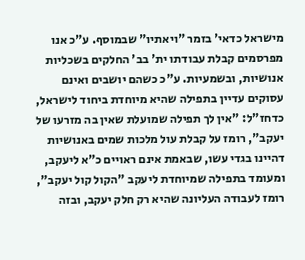מישראל כדאי' בזמר "ויאתיו" שבמוסף. ע"כ אנו מפרסמים קבלת עבודתו ית' בב' החלקים בשכליות אנושיות, ובשמעיות. ע"כ כשהם יושבים ואינם עסוקים עדיין בתפילה שהיא מיוחדת ביחוד לישראל, כדחז"ל: "אין לך תפילה שמועלת שאין בה מזרעו של יעקב", רומז על קבלת עול מלכות שמים באנושיות דהיינו בגדי עשו, שבאמת אינם ראויים כ"א ליעקב, ומעומד בתפילה שמיוחדת ליעקב "הקול קול יעקב", רומז לעבודה העליונה שהיא רק חלק יעקב, ובזה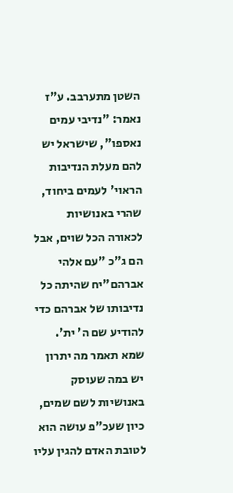השטן מתערבב. ע"ז נאמר: "נדיבי עמים נאספו", שישראל יש להם מעלת הנדיבות הראוי' לעמים ביחוד, שהרי באנושיות לכאורה הכל שוים, אבל הם ג"כ "עם אלהי אברהם"יח שהיתה כל נדיבותו של אברהם כדי להודיע שם ה' ית'. שמא תאמר מה יתרון יש במה שעוסק באנושיות לשם שמים, כיון שעכ"פ עושה הוא לטובת האדם להגין עליו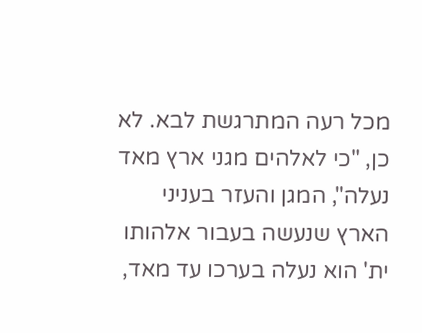מכל רעה המתרגשת לבא. לא כן, "כי לאלהים מגני ארץ מאד נעלה", המגן והעזר בעניני הארץ שנעשה בעבור אלהותו ית' הוא נעלה בערכו עד מאד,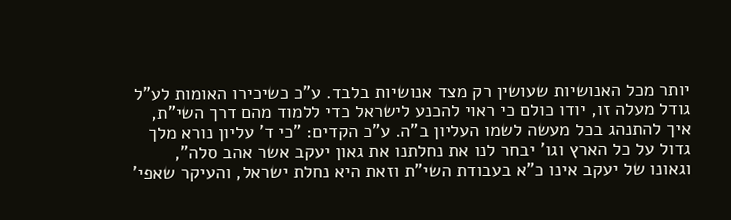יותר מכל האנושיות שעושין רק מצד אנושיות בלבד. ע"כ כשיכירו האומות לע"ל גודל מעלה זו, יודו כולם כי ראוי להכנע לישראל כדי ללמוד מהם דרך השי"ת, איך להתנהג בכל מעשה לשמו העליון ב"ה. ע"כ הקדים: "כי ד' עליון נורא מלך גדול על כל הארץ וגו' יבחר לנו את נחלתנו את גאון יעקב אשר אהב סלה", וגאונו של יעקב אינו כ"א בעבודת השי"ת וזאת היא נחלת ישראל, והעיקר שאפי'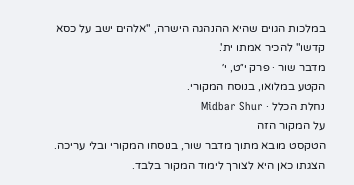במלכות הגוים שהיא ההנהגה הישרה, "אלהים ישב על כסא קדשו" להכיר אמתו ית'.
מדבר שור · פרק י״ט, י׳
הקטע במלואו, בנוסח המקורי.
נחלת הכלל · Midbar Shur
על המקור הזה
הטקסט מובא מתוך מדבר שור, בנוסחו המקורי ובלי עריכה. הצגתו כאן היא לצורך לימוד המקור בלבד.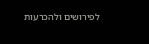לפירושים ולהכרעות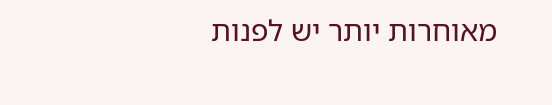מאוחרות יותר יש לפנות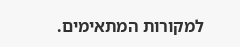למקורות המתאימים.